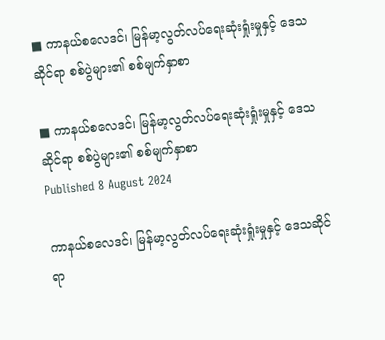■ ကာနယ်စလေဒင်၊ မြန်မာ့လွတ်လပ်ရေးဆုံးရှုံးမှုနှင့် ဒေသဆိုင်ရာ စစ်ပွဲများ၏ စစ်မျက်နှာစာ

■ ကာနယ်စလေဒင်၊ မြန်မာ့လွတ်လပ်ရေးဆုံးရှုံးမှုနှင့် ဒေသဆိုင်ရာ စစ်ပွဲများ၏ စစ်မျက်နှာစာ
Published 8 August 2024

ကာနယ်စလေဒင်၊ မြန်မာ့လွတ်လပ်ရေးဆုံးရှုံးမှုနှင့် ဒေသဆိုင်ရာ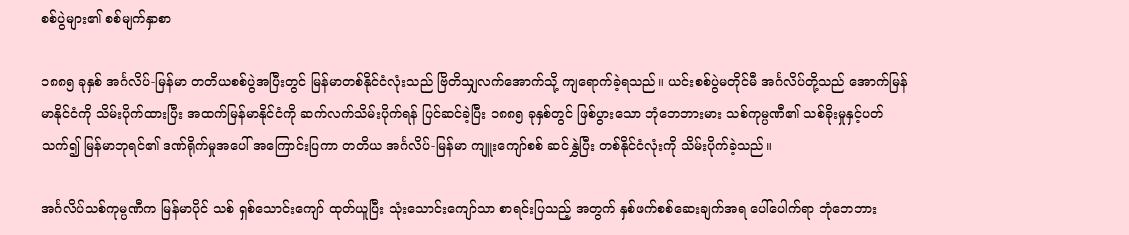စစ်ပွဲများ၏ စစ်မျက်နှာစာ

၁၈၈၅ ခုနှစ် အင်္ဂလိပ်-မြန်မာ တတိယစစ်ပွဲအပြီးတွင် မြန်မာတစ်နိုင်ငံလုံးသည် ဗြိတိသျှလက်အောက်သို့ ကျရောက်ခဲ့ရသည်။ ယင်းစစ်ပွဲမတိုင်မီ အင်္ဂလိပ်တို့သည် အောက်မြန်မာနိုင်ငံကို သိမ်းပိုက်ထားပြီး အထက်မြန်မာနိုင်ငံကို ဆက်လက်သိမ်းပိုက်ရန် ပြင်ဆင်ခဲ့ပြီး ၁၈၈၅ ခုနှစ်တွင် ဖြစ်ပွားသော ဘုံဘေဘားမား သစ်ကုမ္ပဏီ၏ သစ်ခိုးမှုနှင့်ပတ်သက်၍ မြန်မာဘုရင်၏ ဒဏ်ရိုက်မှုအပေါ် အကြောင်းပြကာ တတိယ အင်္ဂလိပ်-မြန်မာ ကျူးကျော်စစ် ဆင်နွှဲပြီး တစ်နိုင်ငံလုံးကို သိမ်းပိုက်ခဲ့သည်။

အင်္ဂလိပ်သစ်ကုမ္ပဏီက မြန်မာပိုင် သစ် ရှစ်သောင်းကျော် ထုတ်ယူပြီး သုံးသောင်းကျော်သာ စာရင်းပြသည့် အတွက် နှစ်ဖက်စစ်ဆေးချက်အရ ပေါ်ပေါက်ရာ ဘုံဘေဘား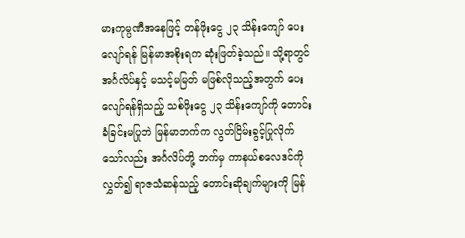မားကုမ္ပဏီအနေဖြင့် တန်ဖိုးငွေ ၂၃ သိန်းကျော် ပေးလျော်ရန် မြန်မာအစိုးရက ဆုံးဖြတ်ခဲ့သည်။ သို့ရာတွင် အင်္ဂလိပ်နှင့် မသင့်မမြတ် မဖြစ်လိုသည့်အတွက် ပေးလျော်ရန်ရှိသည့် သစ်ဖိုးငွေ ၂၃ သိန်းကျော်ကို တောင်းခံခြင်းမပြုဘဲ မြန်မာဘက်က လွတ်ငြိမ်းခွင့်ပြုလိုက်သော်လည်း အင်္ဂလိပ်တို့ ဘက်မှ ကာနယ်စလေဒင်ကိုလွှတ်၍ ရာဇသံဆန်သည့် တောင်းဆိုချက်များကို မြန်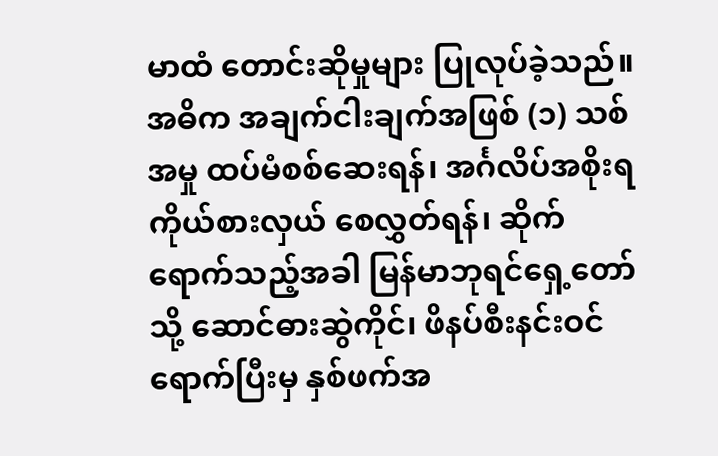မာထံ တောင်းဆိုမှုများ ပြုလုပ်ခဲ့သည်။ အဓိက အချက်ငါးချက်အဖြစ် (၁) သစ်အမှု ထပ်မံစစ်ဆေးရန်၊ အင်္ဂလိပ်အစိုးရကိုယ်စားလှယ် စေလွှတ်ရန်၊ ဆိုက်ရောက်သည့်အခါ မြန်မာဘုရင်ရှေ့တော်သို့ ဆောင်ဓားဆွဲကိုင်၊ ဖိနပ်စီးနင်းဝင်ရောက်ပြီးမှ နှစ်ဖက်အ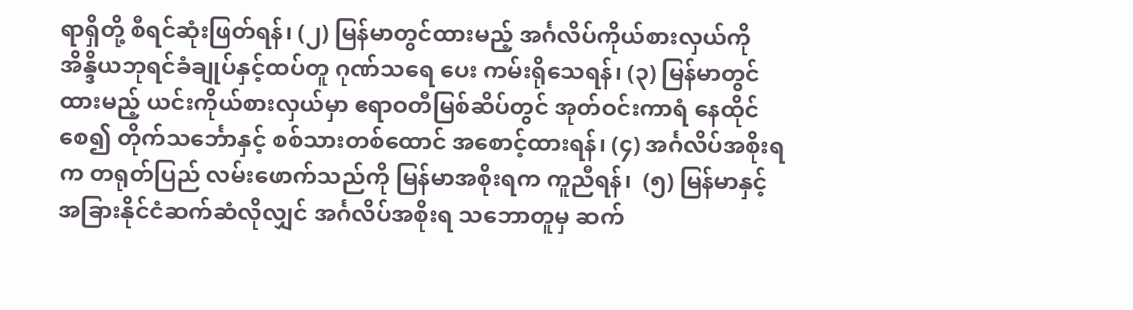ရာရှိတို့ စီရင်ဆုံးဖြတ်ရန်၊ (၂) မြန်မာတွင်ထားမည့် အင်္ဂလိပ်ကိုယ်စားလှယ်ကို အိန္ဒိယဘုရင်ခံချုပ်နှင့်ထပ်တူ ဂုဏ်သရေ ပေး ကမ်းရိုသေရန်၊ (၃) မြန်မာတွင်ထားမည့် ယင်းကိုယ်စားလှယ်မှာ ဧရာဝတီမြစ်ဆိပ်တွင် အုတ်ဝင်းကာရံ နေထိုင်စေ၍ တိုက်သင်္ဘောနှင့် စစ်သားတစ်ထောင် အစောင့်ထားရန်၊ (၄) အင်္ဂလိပ်အစိုးရက တရုတ်ပြည် လမ်းဖောက်သည်ကို မြန်မာအစိုးရက ကူညီရန်၊  (၅) မြန်မာနှင့် အခြားနိုင်ငံဆက်ဆံလိုလျှင် အင်္ဂလိပ်အစိုးရ သဘောတူမှ ဆက်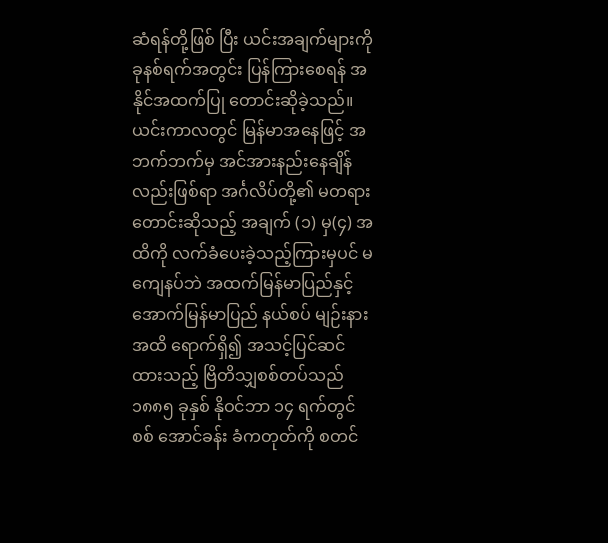ဆံရန်တို့ဖြစ် ပြီး ယင်းအချက်များကို ခုနစ်ရက်အတွင်း ပြန်ကြားစေရန် အနိုင်အထက်ပြု တောင်းဆိုခဲ့သည်။ ယင်းကာလတွင် မြန်မာအနေဖြင့် အဘက်ဘက်မှ အင်အားနည်းနေချိန်လည်းဖြစ်ရာ အင်္ဂလိပ်တို့၏ မတရားတောင်းဆိုသည့် အချက် (၁) မှ(၄) အထိကို လက်ခံပေးခဲ့သည့်ကြားမှပင် မကျေနပ်ဘဲ အထက်မြန်မာပြည်နှင့် အောက်မြန်မာပြည် နယ်စပ် မျဉ်းနားအထိ ရောက်ရှိ၍ အသင့်ပြင်ဆင်ထားသည့် ဗြိတိသျှစစ်တပ်သည် ၁၈၈၅ ခုနှစ် နိုဝင်ဘာ ၁၄ ရက်တွင် စစ် အောင်ခန်း ခံကတုတ်ကို စတင်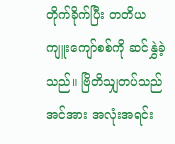တိုက်ခိုက်ပြီး တတိယ ကျူးကျော်စစ်ကို ဆင်နွှဲခဲ့သည်။ ဗြိတိသျှတပ်သည် အင်အား အလုံးအရင်း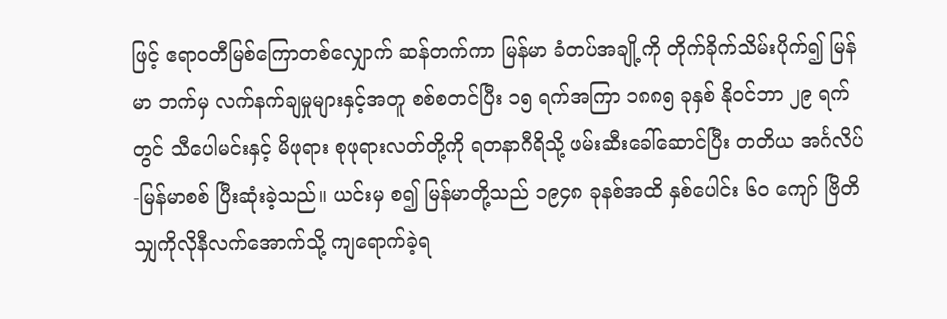ဖြင့် ဧရာဝတီမြစ်ကြောတစ်လျှောက် ဆန်တက်ကာ မြန်မာ ခံတပ်အချို့ကို တိုက်ခိုက်သိမ်းပိုက်၍ မြန်မာ ဘက်မှ လက်နက်ချမှုများနှင့်အတူ စစ်စတင်ပြီး ၁၅ ရက်အကြာ ၁၈၈၅ ခုနှစ် နိုဝင်ဘာ ၂၉ ရက်တွင် သီပေါမင်းနှင့် မိဖုရား စုဖုရားလတ်တို့ကို ရတနာဂီရိသို့ ဖမ်းဆီးခေါ်ဆောင်ပြီး တတိယ အင်္ဂလိပ်-မြန်မာစစ် ပြီးဆုံးခဲ့သည်။ ယင်းမှ စ၍ မြန်မာတို့သည် ၁၉၄၈ ခုနစ်အထိ နှစ်ပေါင်း ၆၀ ကျော် ဗြိတိသျှကိုလိုနီလက်အောက်သို့ ကျရောက်ခဲ့ရ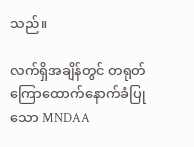သည်။

လက်ရှိအချိန်တွင် တရုတ်ကြောထောက်နောက်ခံပြုသော MNDAA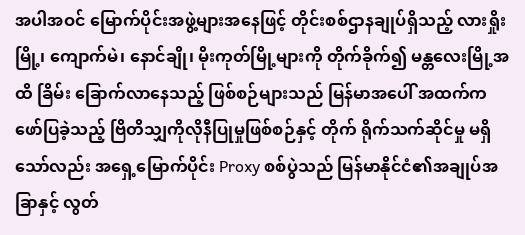အပါအဝင် မြောက်ပိုင်းအဖွဲ့များအနေဖြင့် တိုင်းစစ်ဌာနချုပ်ရှိသည့် လားရှိုးမြို့၊ ကျောက်မဲ၊ နောင်ချို၊ မိုးကုတ်မြို့များကို တိုက်ခိုက်၍ မန္တလေးမြို့အထိ ခြိမ်း ခြောက်လာနေသည့် ဖြစ်စဉ်များသည် မြန်မာအပေါ် အထက်ကဖော်ပြခဲ့သည့် ဗြိတိသျှကိုလိုနီပြုမှုဖြစ်စဉ်နှင့် တိုက် ရိုက်သက်ဆိုင်မှု မရှိသော်လည်း အရှေ့မြောက်ပိုင်း Proxy စစ်ပွဲသည် မြန်မာနိုင်ငံ၏အချုပ်အခြာနှင့် လွတ်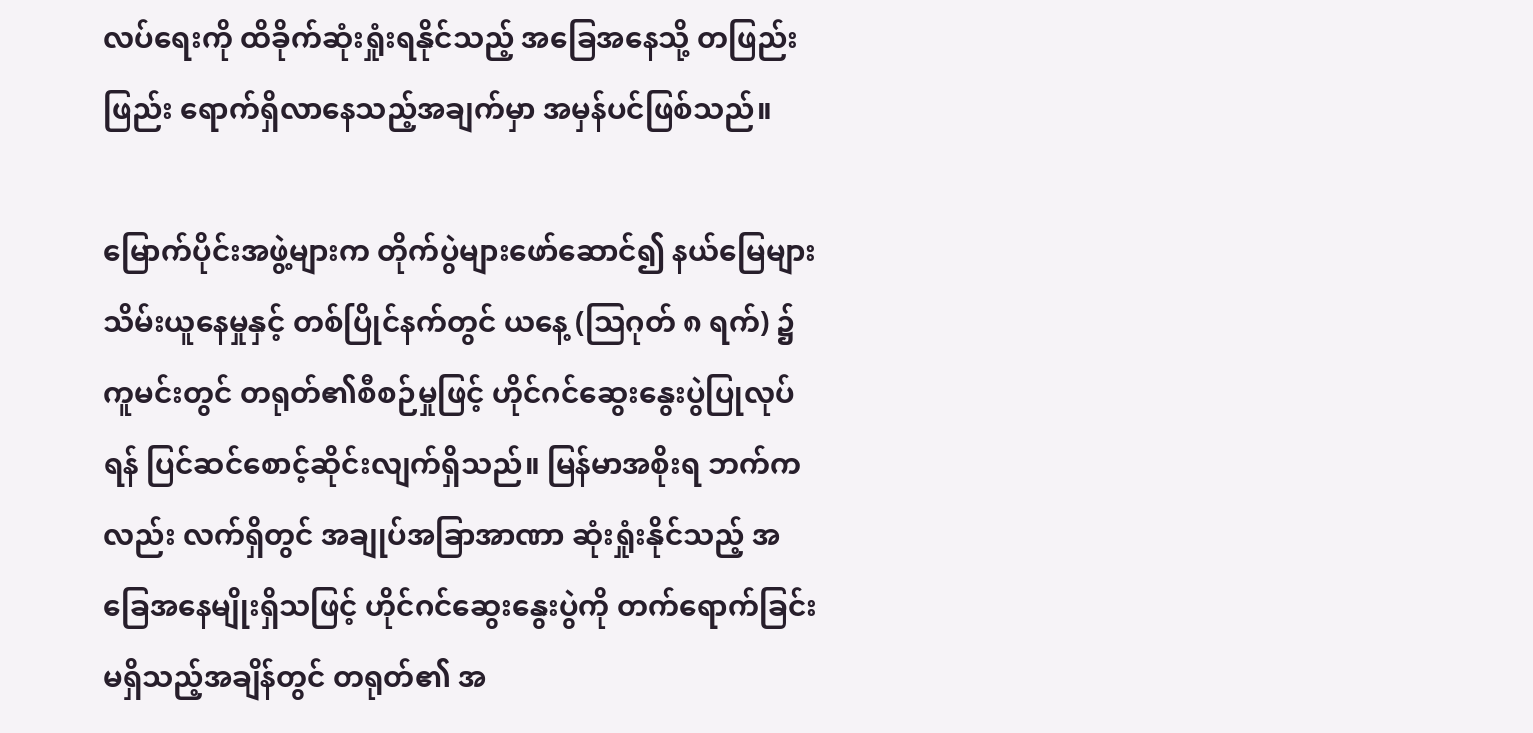လပ်ရေးကို ထိခိုက်ဆုံးရှုံးရနိုင်သည့် အခြေအနေသို့ တဖြည်းဖြည်း ရောက်ရှိလာနေသည့်အချက်မှာ အမှန်ပင်ဖြစ်သည်။

မြောက်ပိုင်းအဖွဲ့များက တိုက်ပွဲများဖော်ဆောင်၍ နယ်မြေများသိမ်းယူနေမှုနှင့် တစ်ပြိုင်နက်တွင် ယနေ့ (သြဂုတ် ၈ ရက်) ၌ ကူမင်းတွင် တရုတ်၏စီစဉ်မှုဖြင့် ဟိုင်ဂင်ဆွေးနွေးပွဲပြုလုပ်ရန် ပြင်ဆင်စောင့်ဆိုင်းလျက်ရှိသည်။ မြန်မာအစိုးရ ဘက်ကလည်း လက်ရှိတွင် အချုပ်အခြာအာဏာ ဆုံးရှုံးနိုင်သည့် အခြေအနေမျိုးရှိသဖြင့် ဟိုင်ဂင်ဆွေးနွေးပွဲကို တက်ရောက်ခြင်းမရှိသည့်အချိန်တွင် တရုတ်၏ အ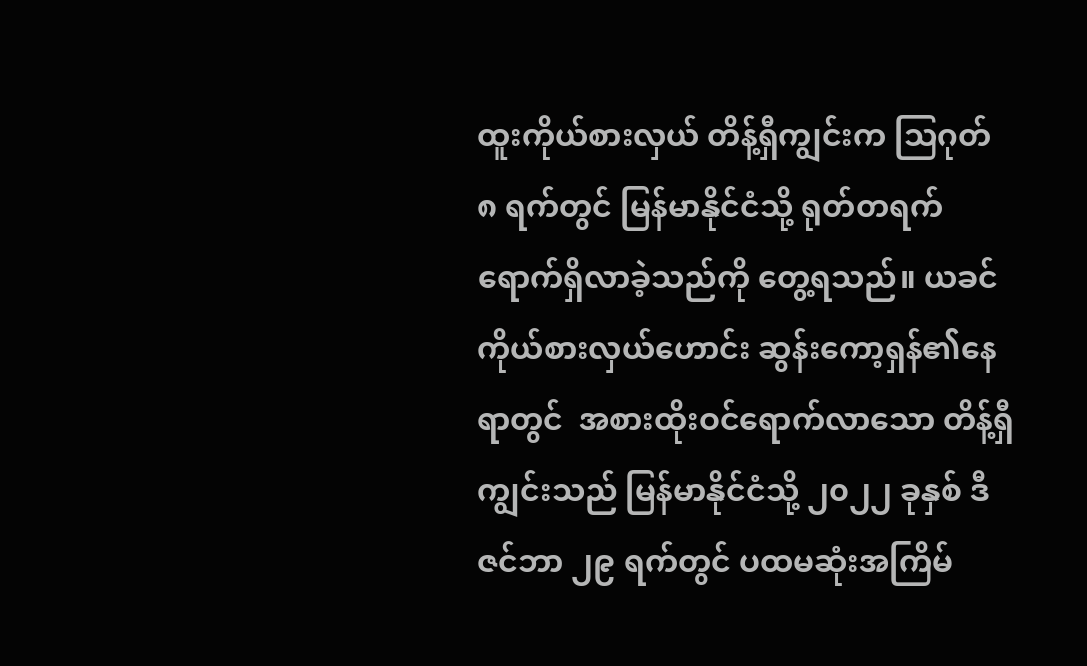ထူးကိုယ်စားလှယ် တိန့်ရှီကျွင်းက သြဂုတ် ၈ ရက်တွင် မြန်မာနိုင်ငံသို့ ရုတ်တရက် ရောက်ရှိလာခဲ့သည်ကို တွေ့ရသည်။ ယခင်ကိုယ်စားလှယ်ဟောင်း ဆွန်းကော့ရှန်၏နေရာတွင်  အစားထိုးဝင်ရောက်လာသော တိန့်ရှီကျွင်းသည် မြန်မာနိုင်ငံသို့ ၂၀၂၂ ခုနှစ် ဒီဇင်ဘာ ၂၉ ရက်တွင် ပထမဆုံးအကြိမ်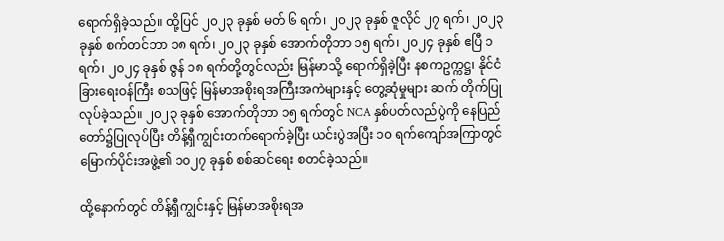ရောက်ရှိခဲ့သည်။ ထို့ပြင် ၂၀၂၃ ခုနှစ် မတ် ၆ ရက်၊ ၂၀၂၃ ခုနှစ် ဇူလိုင် ၂၇ ရက်၊ ၂၀၂၃ ခုနှစ် စက်တင်ဘာ ၁၈ ရက်၊ ၂၀၂၃ ခုနှစ် အောက်တိုဘာ ၁၅ ရက်၊ ၂၀၂၄ ခုနှစ် ဧပြီ ၁ ရက်၊ ၂၀၂၄ ခုနှစ် ဇွန် ၁၈ ရက်တို့တွင်လည်း မြန်မာသို့ ရောက်ရှိခဲ့ပြီး နစကဥက္ကဋ္ဌ၊ နိုင်ငံခြားရေးဝန်ကြီး စသဖြင့် မြန်မာအစိုးရအကြီးအကဲများနှင့် တွေ့ဆုံမှုများ ဆက် တိုက်ပြုလုပ်ခဲ့သည်။ ၂၀၂၃ ခုနှစ် အောက်တိုဘာ ၁၅ ရက်တွင် NCA နှစ်ပတ်လည်ပွဲကို နေပြည်တော်၌ပြုလုပ်ပြီး တိန့်ရှီကျွင်းတက်ရောက်ခဲ့ပြီး ယင်းပွဲအပြီး ၁၀ ရက်ကျော်အကြာတွင် မြောက်ပိုင်းအဖွဲ့၏ ၁၀၂၇ ခုနှစ် စစ်ဆင်ရေး စတင်ခဲ့သည်။

ထို့နောက်တွင် တိန့်ရှီကျွင်းနှင့် မြန်မာအစိုးရအ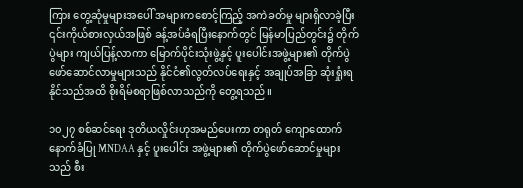ကြား တွေ့ဆုံမှုများအပေါ် အများကစောင့်ကြည့် အကဲခတ်မှု များရှိလာခဲ့ပြီး ၎င်းကိုယ်စားလှယ်အဖြစ် ခန့်အပ်ခံရပြီးနောက်တွင် မြန်မာပြည်တွင်း၌ တိုက်ပွဲများ ကျယ်ပြန့်လာကာ မြောက်ပိုင်းသုံးဖွဲ့နှင့် ပူးပေါင်းအဖွဲ့များ၏ တိုက်ပွဲဖော်ဆောင်လာမှုများသည် နိုင်ငံ၏လွတ်လပ်ရေးနှင့် အချုပ်အခြာ ဆုံးရှုံးရနိုင်သည်အထိ စိုးရိမ်စရာဖြစ်လာသည်ကို တွေ့ရသည်။

၁၀၂၇ စစ်ဆင်ရေး ဒုတိယလှိုင်းဟုအမည်ပေးကာ တရုတ် ကျောထောက်နောက်ခံပြု MNDAA နှင့် ပူးပေါင်း အဖွဲ့များ၏ တိုက်ပွဲဖော်ဆောင်မှုများသည် စီး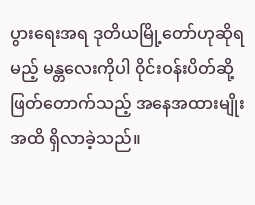ပွားရေးအရ ဒုတိယမြို့တော်ဟုဆိုရမည့် မန္တလေးကိုပါ ၀ိုင်းဝန်းပိတ်ဆို့ ဖြတ်တောက်သည့် အနေအထားမျိုးအထိ ရှိလာခဲ့သည်။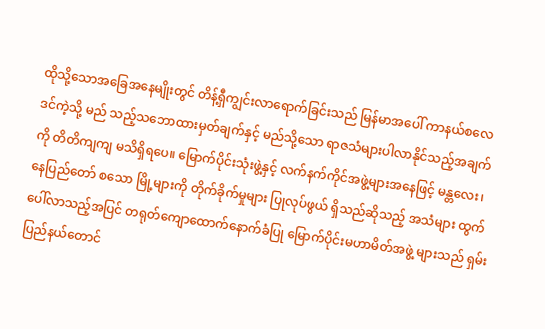ထိုသို့သောအခြေအနေမျိုးတွင် တိန့်ရှီကျွင်းလာရောက်ခြင်းသည် မြန်မာအပေါ် ကာနယ်စလေဒင်ကဲ့သို့ မည် သည့်သဘောထားမှတ်ချက်နှင့် မည်သို့သော ရာဇသံများပါလာနိုင်သည့်အချက်ကို တိတိကျကျ မသိရှိရပေ။ မြောက်ပိုင်းသုံးဖွဲ့နှင့် လက်နက်ကိုင်အဖွဲ့များအနေဖြင့် မန္တလေး၊ နေပြည်တော် စသော မြို့များကို တိုက်ခိုက်မှုများ ပြုလုပ်ဖွယ် ရှိသည်ဆိုသည့် အသံများ ထွက်ပေါ်လာသည့်အပြင် တရုတ်ကျောထောက်နောက်ခံပြု မြောက်ပိုင်းမဟာမိတ်အဖွဲ့ များသည် ရှမ်းပြည်နယ်တောင်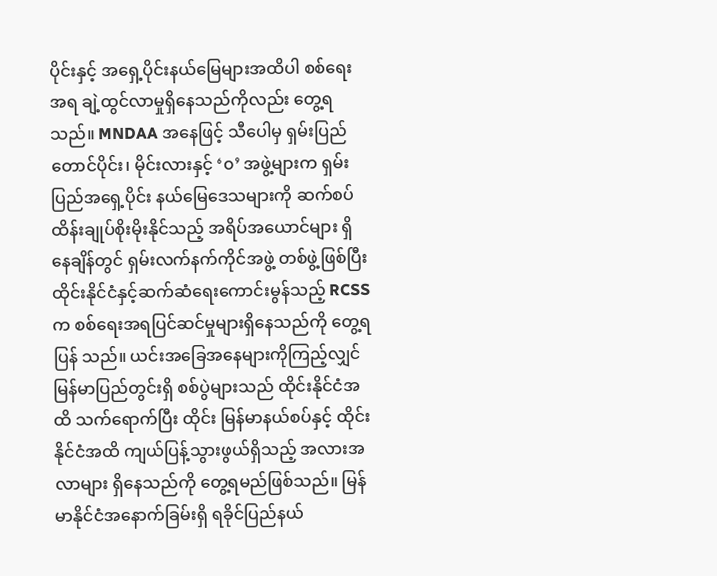ပိုင်းနှင့် အရှေ့ပိုင်းနယ်မြေများအထိပါ စစ်ရေးအရ ချဲ့ထွင်လာမှုရှိနေသည်ကိုလည်း တွေ့ရသည်။ MNDAA အနေဖြင့် သီပေါမှ ရှမ်းပြည်တောင်ပိုင်း၊ မိုင်းလားနှင့် ‘၀’ အဖွဲ့များက ရှမ်းပြည်အရှေ့ပိုင်း နယ်မြေဒေသများကို ဆက်စပ်ထိန်းချုပ်စိုးမိုးနိုင်သည့် အရိပ်အယောင်များ ရှိနေချိန်တွင် ရှမ်းလက်နက်ကိုင်အဖွဲ့ တစ်ဖွဲ့ဖြစ်ပြီး ထိုင်းနိုင်ငံနှင့်ဆက်ဆံရေးကောင်းမွန်သည့် RCSS က စစ်ရေးအရပြင်ဆင်မှုများရှိနေသည်ကို တွေ့ရပြန် သည်။ ယင်းအခြေအနေများကိုကြည့်လျှင် မြန်မာပြည်တွင်းရှိ စစ်ပွဲများသည် ထိုင်းနိုင်ငံအထိ သက်ရောက်ပြီး ထိုင်း မြန်မာနယ်စပ်နှင့် ထိုင်းနိုင်ငံအထိ ကျယ်ပြန့်သွားဖွယ်ရှိသည့် အလားအလာများ ရှိနေသည်ကို တွေ့ရမည်ဖြစ်သည်။ မြန်မာနိုင်ငံအနောက်ခြမ်းရှိ ရခိုင်ပြည်နယ်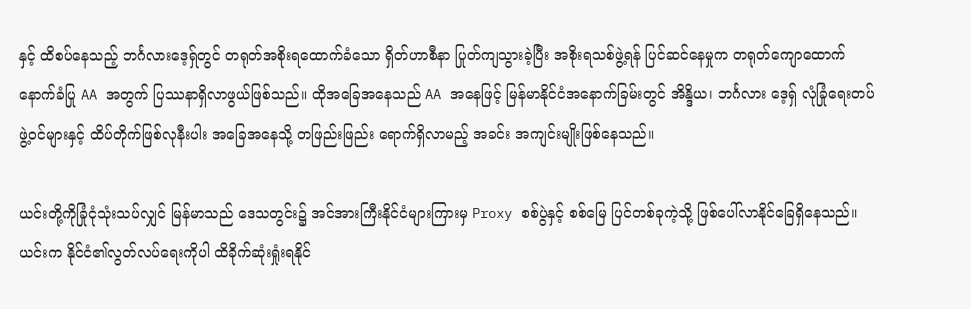နှင့် ထိစပ်နေသည့် ဘင်္ဂလားဒေ့ရ်ှတွင် တရုတ်အစိုးရထောက်ခံသော ရှိတ်ဟာစီနာ ပြုတ်ကျသွားခဲ့ပြီး အစိုးရသစ်ဖွဲ့ရန် ပြင်ဆင်နေမှုက တရုတ်ကျောထောက်နောက်ခံပြု AA အတွက် ပြဿနာရှိလာဖွယ်ဖြစ်သည်။ ထိုအခြေအနေသည် AA အနေဖြင့် မြန်မာနိုင်ငံအနောက်ခြမ်းတွင် အိန္ဒိယ၊ ဘင်္ဂလား ဒေ့ရှ် လုံခြုံရေးတပ်ဖွဲ့ဝင်များနှင့် ထိပ်တိုက်ဖြစ်လုနီးပါး အခြေအနေသို့ တဖြည်းဖြည်း ရောက်ရှိလာမည့် အခင်း အကျင်းမျိုးဖြစ်နေသည်။

ယင်းတို့ကိုခြုံငုံသုံးသပ်လျှင် မြန်မာသည် ဒေသတွင်း၌ အင်အားကြီးနိုင်ငံများကြားမှ Proxy စစ်ပွဲနှင့် စစ်မြေ ပြင်တစ်ခုကဲ့သို့ ဖြစ်ပေါ်လာနိုင်ခြေရှိနေသည်။ ယင်းက နိုင်ငံ၏လွတ်လပ်ရေးကိုပါ ထိခိုက်ဆုံးရှုံးရနိုင်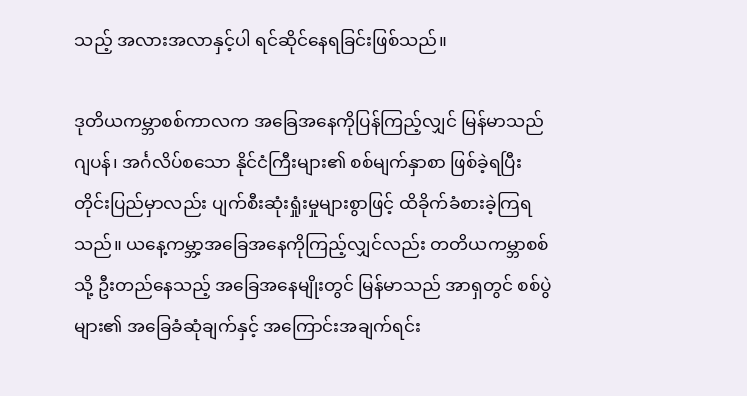သည့် အလားအလာနှင့်ပါ ရင်ဆိုင်နေရခြင်းဖြစ်သည်။

ဒုတိယကမ္ဘာစစ်ကာလက အခြေအနေကိုပြန်ကြည့်လျှင် မြန်မာသည် ဂျပန်၊ အင်္ဂလိပ်စသော နိုင်ငံကြီးများ၏ စစ်မျက်နှာစာ ဖြစ်ခဲ့ရပြီး တိုင်းပြည်မှာလည်း ပျက်စီးဆုံးရှုံးမှုများစွာဖြင့် ထိခိုက်ခံစားခဲ့ကြရသည်။ ယနေ့ကမ္ဘာ့အခြေအနေကိုကြည့်လျှင်လည်း တတိယကမ္ဘာစစ်သို့ ဦးတည်နေသည့် အခြေအနေမျိုးတွင် မြန်မာသည် အာရှတွင် စစ်ပွဲ များ၏ အခြေခံဆုံချက်နှင့် အကြောင်းအချက်ရင်း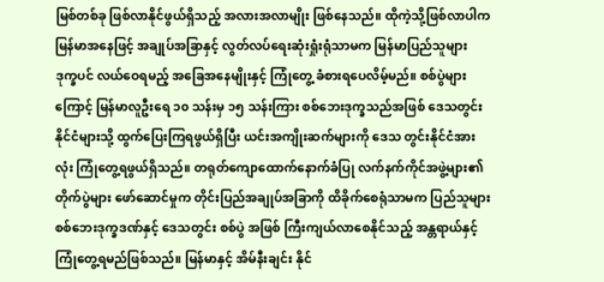မြစ်တစ်ခု ဖြစ်လာနိုင်ဖွယ်ရှိသည့် အလားအလာမျိုး ဖြစ်နေသည်။ ထိုကဲ့သို့ဖြစ်လာပါက မြန်မာအနေဖြင့် အချုပ်အခြာနှင့် လွတ်လပ်ရေးဆုံးရှုံးရုံသာမက မြန်မာပြည်သူများ ဒုက္ခပင် လယ်ဝေရမည့် အခြေအနေမျိုးနှင့် ကြုံတွေ့ ခံစားရပေလိမ့်မည်။ စစ်ပွဲများကြောင့် မြန်မာလူဦးရေ ၁၀ သန်းမှ ၁၅ သန်းကြား စစ်ဘေးဒုက္ခသည်အဖြစ် ဒေသတွင်းနိုင်ငံများသို့ ထွက်ပြေးကြရဖွယ်ရှိပြီး ယင်းအကျိုးဆက်များကို ဒေသ တွင်းနိုင်ငံအားလုံး ကြုံတွေ့ရဖွယ်ရှိသည်။ တရုတ်ကျောထောက်နောက်ခံပြု လက်နက်ကိုင်အဖွဲ့များ၏ တိုက်ပွဲများ ဖော်ဆောင်မှုက တိုင်းပြည်အချုပ်အခြာကို ထိခိုက်စေရုံသာမက ပြည်သူများစစ်ဘေးဒုက္ခဒဏ်နှင့် ဒေသတွင်း စစ်ပွဲ အဖြစ် ကြီးကျယ်လာစေနိုင်သည့် အန္တရာယ်နှင့်ကြုံတွေ့ရမည်ဖြစ်သည်။ မြန်မာနှင့် အိမ်နီးချင်း နိုင်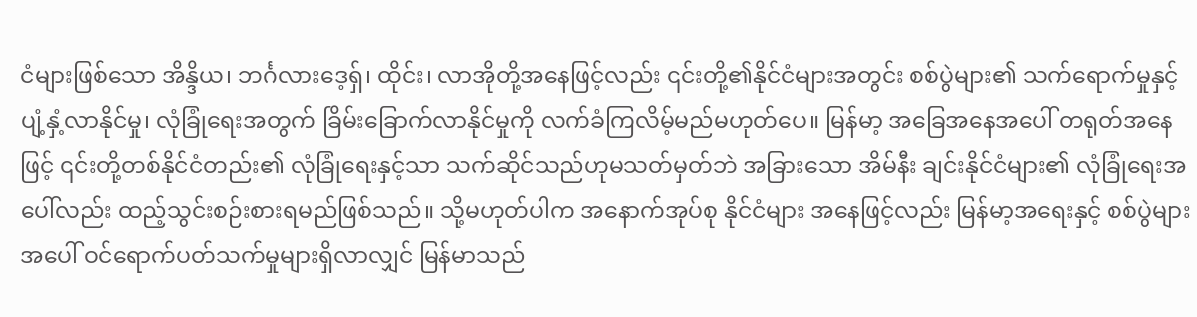ငံများဖြစ်သော အိန္ဒိယ၊ ဘင်္ဂလားဒေ့ရှ်၊ ထိုင်း၊ လာအိုတို့အနေဖြင့်လည်း ၎င်းတို့၏နိုင်ငံများအတွင်း စစ်ပွဲများ၏ သက်ရောက်မှုနှင့် ပျံ့နှံ့လာနိုင်မှု၊ လုံခြုံရေးအတွက် ခြိမ်းခြောက်လာနိုင်မှုကို လက်ခံကြလိမ့်မည်မဟုတ်ပေ။ မြန်မာ့ အခြေအနေအပေါ် တရုတ်အနေဖြင့် ၎င်းတို့တစ်နိုင်ငံတည်း၏ လုံခြုံရေးနှင့်သာ သက်ဆိုင်သည်ဟုမသတ်မှတ်ဘဲ အခြားသော အိမ်နီး ချင်းနိုင်ငံများ၏ လုံခြုံရေးအပေါ်လည်း ထည့်သွင်းစဉ်းစားရမည်ဖြစ်သည်။ သို့မဟုတ်ပါက အနောက်အုပ်စု နိုင်ငံများ အနေဖြင့်လည်း မြန်မာ့အရေးနှင့် စစ်ပွဲများအပေါ် ဝင်ရောက်ပတ်သက်မှုများရှိလာလျှင် မြန်မာသည်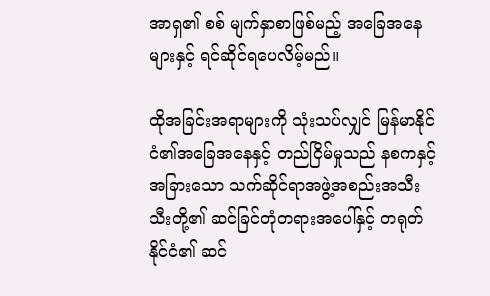အာရှ၏ စစ် မျက်နှာစာဖြစ်မည့် အခြေအနေများနှင့် ရင်ဆိုင်ရပေလိမ့်မည်။

ထိုအခြင်းအရာများကို သုံးသပ်လျှင် မြန်မာနိုင်ငံ၏အခြေအနေနှင့် တည်ငြိမ်မှုသည် နစကနှင့် အခြားသော သက်ဆိုင်ရာအဖွဲ့အစည်းအသီးသီးတို့၏ ဆင်ခြင်တုံတရားအပေါ်နှင့် တရုတ်နိုင်ငံ၏ ဆင်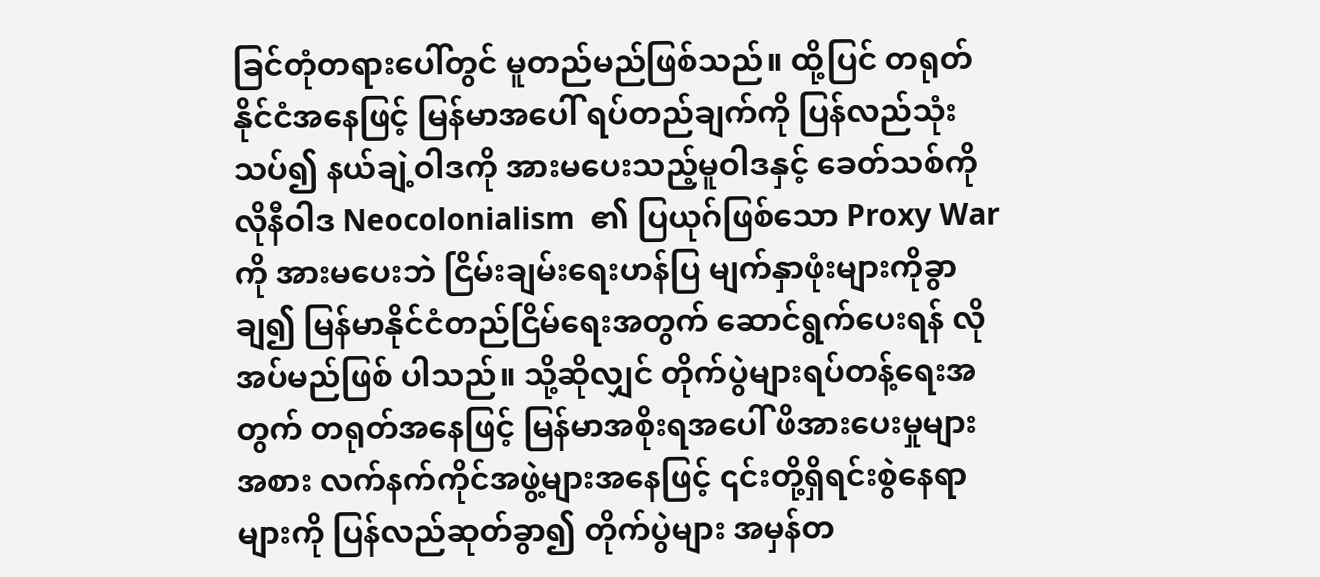ခြင်တုံတရားပေါ်တွင် မူတည်မည်ဖြစ်သည်။ ထို့ပြင် တရုတ်နိုင်ငံအနေဖြင့် မြန်မာအပေါ် ရပ်တည်ချက်ကို ပြန်လည်သုံးသပ်၍ နယ်ချဲ့ဝါဒကို အားမပေးသည့်မူဝါဒနှင့် ခေတ်သစ်ကိုလိုနီဝါဒ Neocolonialism  ၏ ပြယုဂ်ဖြစ်သော Proxy War ကို အားမပေးဘဲ ငြိမ်းချမ်းရေးဟန်ပြ မျက်နှာဖုံးများကိုခွာချ၍ မြန်မာနိုင်ငံတည်ငြိမ်ရေးအတွက် ဆောင်ရွက်ပေးရန် လိုအပ်မည်ဖြစ် ပါသည်။ သို့ဆိုလျှင် တိုက်ပွဲများရပ်တန့်ရေးအတွက် တရုတ်အနေဖြင့် မြန်မာအစိုးရအပေါ် ဖိအားပေးမှုများအစား လက်နက်ကိုင်အဖွဲ့များအနေဖြင့် ၎င်းတို့ရှိရင်းစွဲနေရာများကို ပြန်လည်ဆုတ်ခွာ၍ တိုက်ပွဲများ အမှန်တ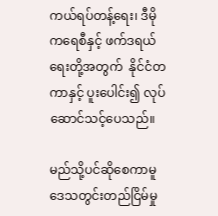ကယ်ရပ်တန့်ရေး၊ ဒီမိုကရေစီနှင့် ဖက်ဒရယ်ရေးတို့အတွက်  နိုင်ငံတကာနှင့် ပူးပေါင်း၍ လုပ်ဆောင်သင့်ပေသည်။

မည်သို့ပင်ဆိုစေကာမူ  ဒေသတွင်းတည်ငြိမ်မှု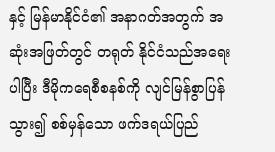နှင့် မြန်မာနိုင်ငံ၏ အနာဂတ်အတွက် အဆုံးအဖြတ်တွင် တရုတ် နိုင်ငံသည်အရေးပါပြီး ဒီမိုကရေစီစနစ်ကို လျင်မြန်စွာပြန်သွား၍ စစ်မှန်သော ဖက်ဒရယ်ပြည်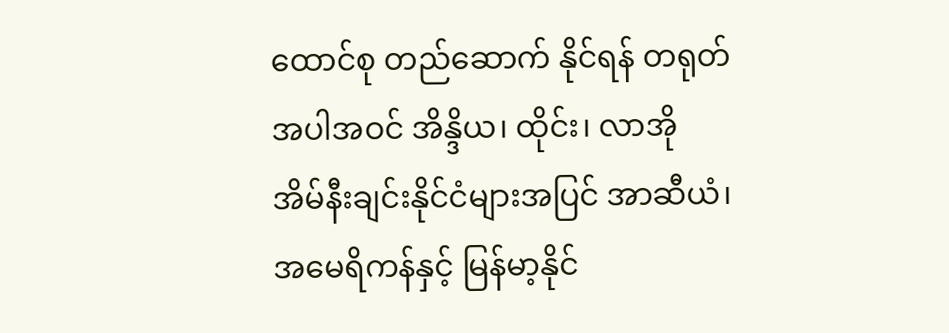ထောင်စု တည်ဆောက် နိုင်ရန် တရုတ်အပါအဝင် အိန္ဒိယ၊ ထိုင်း၊ လာအို အိမ်နီးချင်းနိုင်ငံများအပြင် အာဆီယံ၊ အမေရိကန်နှင့် မြန်မာ့နိုင်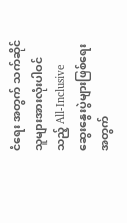ငံရေး အတွက် သက်ဆိုင်သူများအားလုံးပါဝင်သည့် All-Inclusive  ဆွေးနွေးပွဲများဖြစ်ရေးအတွက်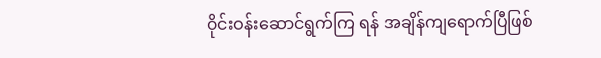၀ိုင်းဝန်းဆောင်ရွက်ကြ ရန် အချိန်ကျရောက်ပြီဖြစ်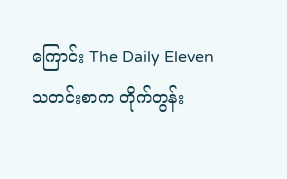ကြောင်း The Daily Eleven  သတင်းစာက တိုက်တွန်း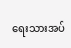ရေးသားအပ်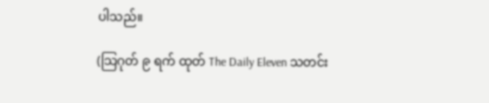ပါသည်။

(သြဂုတ် ၉ ရက် ထုတ် The Daily Eleven သတင်း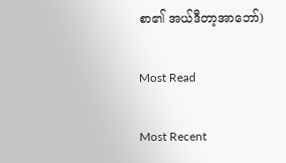စာ၏ အယ်ဒီတာ့အာဘော်)

Most Read

Most Recent